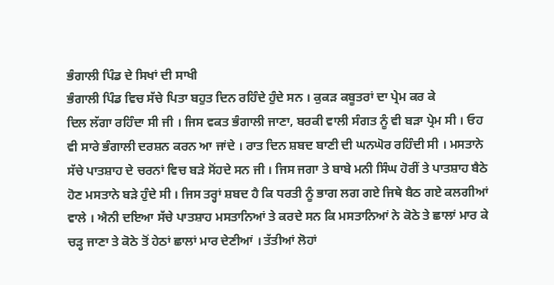ਭੰਗਾਲੀ ਪਿੰਡ ਦੇ ਸਿਖਾਂ ਦੀ ਸਾਖੀ
ਭੰਗਾਲੀ ਪਿੰਡ ਵਿਚ ਸੱਚੇ ਪਿਤਾ ਬਹੁਤ ਦਿਨ ਰਹਿੰਦੇ ਹੁੰਦੇ ਸਨ । ਕੁਕੜ ਕਬੂਤਰਾਂ ਦਾ ਪ੍ਰੇਮ ਕਰ ਕੇ
ਦਿਲ ਲੱਗਾ ਰਹਿੰਦਾ ਸੀ ਜੀ । ਜਿਸ ਵਕਤ ਭੰਗਾਲੀ ਜਾਣਾ, ਬਰਕੀ ਵਾਲੀ ਸੰਗਤ ਨੂੰ ਵੀ ਬੜਾ ਪ੍ਰੇਮ ਸੀ । ਓਹ ਵੀ ਸਾਰੇ ਭੰਗਾਲੀ ਦਰਸ਼ਨ ਕਰਨ ਆ ਜਾਂਦੇ । ਰਾਤ ਦਿਨ ਸ਼ਬਦ ਬਾਣੀ ਦੀ ਘਨਘੋਰ ਰਹਿੰਦੀ ਸੀ । ਮਸਤਾਨੇ ਸੱਚੇ ਪਾਤਸ਼ਾਹ ਦੇ ਚਰਨਾਂ ਵਿਚ ਬੜੇ ਸੋਂਹਦੇ ਸਨ ਜੀ । ਜਿਸ ਜਗਾ ਤੇ ਬਾਬੇ ਮਨੀ ਸਿੰਘ ਹੋਰੀਂ ਤੇ ਪਾਤਸ਼ਾਹ ਬੈਠੇ ਹੋਣ ਮਸਤਾਨੇ ਬੜੇ ਹੁੰਦੇ ਸੀ । ਜਿਸ ਤਰ੍ਹਾਂ ਸ਼ਬਦ ਹੈ ਕਿ ਧਰਤੀ ਨੂੰ ਭਾਗ ਲਗ ਗਏ ਜਿਥੇ ਬੈਠ ਗਏ ਕਲਗੀਆਂ ਵਾਲੇ । ਐਨੀ ਦਇਆ ਸੱਚੇ ਪਾਤਸ਼ਾਹ ਮਸਤਾਨਿਆਂ ਤੇ ਕਰਦੇ ਸਨ ਕਿ ਮਸਤਾਨਿਆਂ ਨੇ ਕੋਠੇ ਤੇ ਛਾਲਾਂ ਮਾਰ ਕੇ ਚੜ੍ਹ ਜਾਣਾ ਤੇ ਕੋਠੇ ਤੋਂ ਹੇਠਾਂ ਛਾਲਾਂ ਮਾਰ ਦੇਣੀਆਂ । ਤੱਤੀਆਂ ਲੋਹਾਂ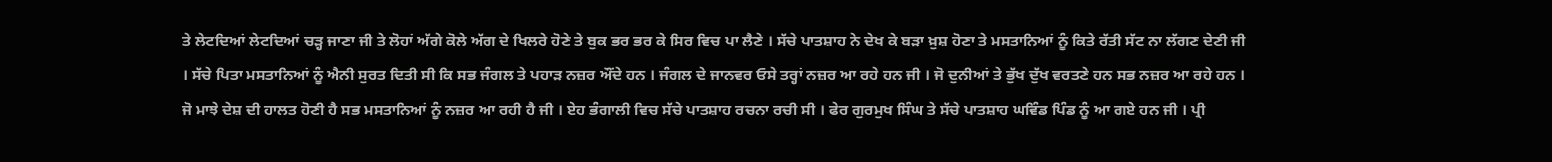ਤੇ ਲੇਟਦਿਆਂ ਲੇਟਦਿਆਂ ਚੜ੍ਹ ਜਾਣਾ ਜੀ ਤੇ ਲੋਹਾਂ ਅੱਗੇ ਕੋਲੇ ਅੱਗ ਦੇ ਖਿਲਰੇ ਹੋਣੇ ਤੇ ਬੁਕ ਭਰ ਭਰ ਕੇ ਸਿਰ ਵਿਚ ਪਾ ਲੈਣੇ । ਸੱਚੇ ਪਾਤਸ਼ਾਹ ਨੇ ਦੇਖ ਕੇ ਬੜਾ ਖ਼ੁਸ਼ ਹੋਣਾ ਤੇ ਮਸਤਾਨਿਆਂ ਨੂੰ ਕਿਤੇ ਰੱਤੀ ਸੱਟ ਨਾ ਲੱਗਣ ਦੇਣੀ ਜੀ । ਸੱਚੇ ਪਿਤਾ ਮਸਤਾਨਿਆਂ ਨੂੰ ਐਨੀ ਸੁਰਤ ਦਿਤੀ ਸੀ ਕਿ ਸਭ ਜੰਗਲ ਤੇ ਪਹਾੜ ਨਜ਼ਰ ਔਂਦੇ ਹਨ । ਜੰਗਲ ਦੇ ਜਾਨਵਰ ਓਸੇ ਤਰ੍ਹਾਂ ਨਜ਼ਰ ਆ ਰਹੇ ਹਨ ਜੀ । ਜੋ ਦੁਨੀਆਂ ਤੇ ਭੁੱਖ ਦੁੱਖ ਵਰਤਣੇ ਹਨ ਸਭ ਨਜ਼ਰ ਆ ਰਹੇ ਹਨ । ਜੋ ਮਾਝੇ ਦੇਸ਼ ਦੀ ਹਾਲਤ ਹੋਣੀ ਹੈ ਸਭ ਮਸਤਾਨਿਆਂ ਨੂੰ ਨਜ਼ਰ ਆ ਰਹੀ ਹੈ ਜੀ । ਏਹ ਭੰਗਾਲੀ ਵਿਚ ਸੱਚੇ ਪਾਤਸ਼ਾਹ ਰਚਨਾ ਰਚੀ ਸੀ । ਫੇਰ ਗੁਰਮੁਖ ਸਿੰਘ ਤੇ ਸੱਚੇ ਪਾਤਸ਼ਾਹ ਘਵਿੰਡ ਪਿੰਡ ਨੂੰ ਆ ਗਏ ਹਨ ਜੀ । ਪ੍ਰੀ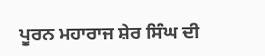ਪੂਰਨ ਮਹਾਰਾਜ ਸ਼ੇਰ ਸਿੰਘ ਦੀ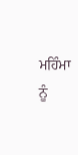ਮਹਿੰਮਾ ਨੂੰ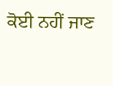ਕੋਈ ਨਹੀਂ ਜਾਣ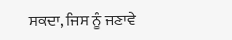ਸਕਦਾ, ਜਿਸ ਨੂੰ ਜਣਾਵੇ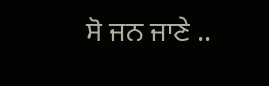ਸੋ ਜਨ ਜਾਣੇ ..